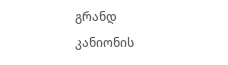გრანდ კანიონის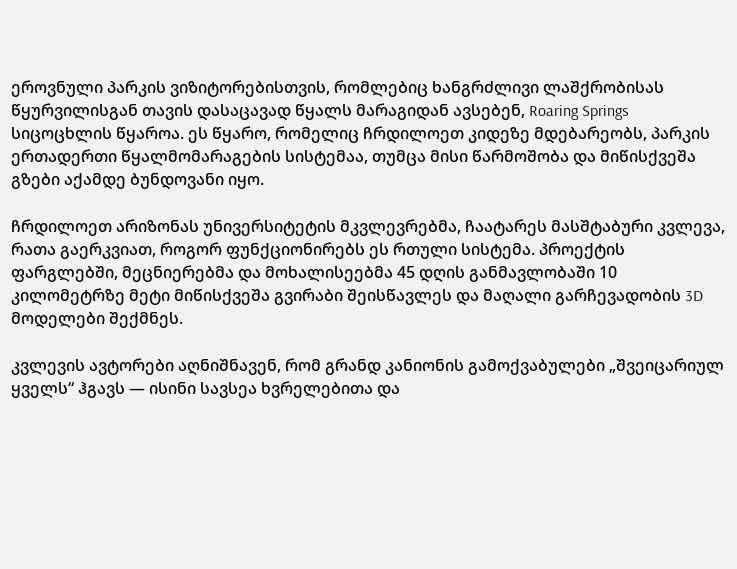ეროვნული პარკის ვიზიტორებისთვის, რომლებიც ხანგრძლივი ლაშქრობისას წყურვილისგან თავის დასაცავად წყალს მარაგიდან ავსებენ, Roaring Springs სიცოცხლის წყაროა. ეს წყარო, რომელიც ჩრდილოეთ კიდეზე მდებარეობს, პარკის ერთადერთი წყალმომარაგების სისტემაა, თუმცა მისი წარმოშობა და მიწისქვეშა გზები აქამდე ბუნდოვანი იყო.

ჩრდილოეთ არიზონას უნივერსიტეტის მკვლევრებმა, ჩაატარეს მასშტაბური კვლევა, რათა გაერკვიათ, როგორ ფუნქციონირებს ეს რთული სისტემა. პროექტის ფარგლებში, მეცნიერებმა და მოხალისეებმა 45 დღის განმავლობაში 10 კილომეტრზე მეტი მიწისქვეშა გვირაბი შეისწავლეს და მაღალი გარჩევადობის 3D მოდელები შექმნეს.

კვლევის ავტორები აღნიშნავენ, რომ გრანდ კანიონის გამოქვაბულები „შვეიცარიულ ყველს“ ჰგავს — ისინი სავსეა ხვრელებითა და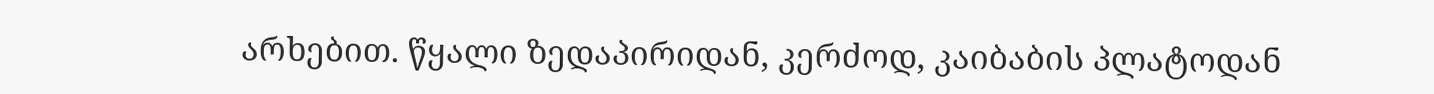არხებით. წყალი ზედაპირიდან, კერძოდ, კაიბაბის პლატოდან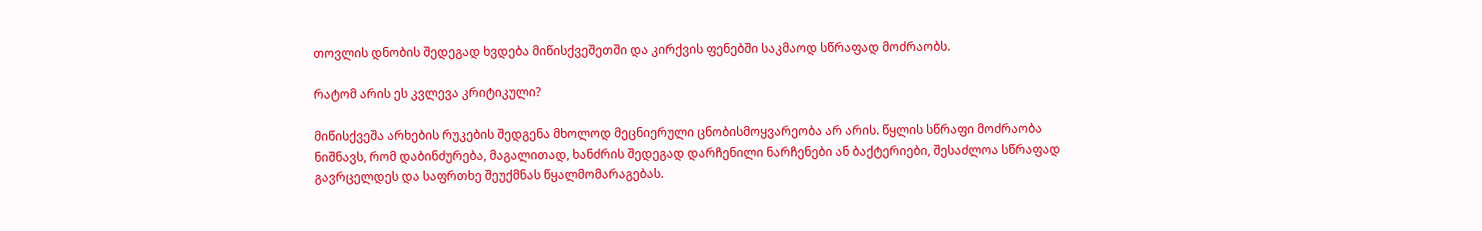თოვლის დნობის შედეგად ხვდება მიწისქვეშეთში და კირქვის ფენებში საკმაოდ სწრაფად მოძრაობს.

რატომ არის ეს კვლევა კრიტიკული?

მიწისქვეშა არხების რუკების შედგენა მხოლოდ მეცნიერული ცნობისმოყვარეობა არ არის. წყლის სწრაფი მოძრაობა ნიშნავს, რომ დაბინძურება, მაგალითად, ხანძრის შედეგად დარჩენილი ნარჩენები ან ბაქტერიები, შესაძლოა სწრაფად გავრცელდეს და საფრთხე შეუქმნას წყალმომარაგებას.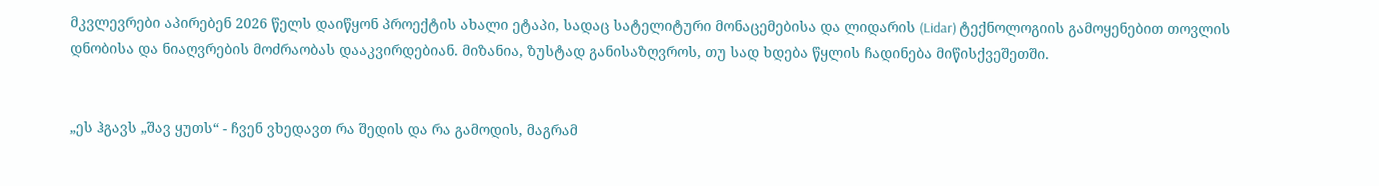მკვლევრები აპირებენ 2026 წელს დაიწყონ პროექტის ახალი ეტაპი, სადაც სატელიტური მონაცემებისა და ლიდარის (Lidar) ტექნოლოგიის გამოყენებით თოვლის დნობისა და ნიაღვრების მოძრაობას დააკვირდებიან. მიზანია, ზუსტად განისაზღვროს, თუ სად ხდება წყლის ჩადინება მიწისქვეშეთში.


„ეს ჰგავს „შავ ყუთს“ - ჩვენ ვხედავთ რა შედის და რა გამოდის, მაგრამ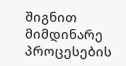შიგნით მიმდინარე პროცესების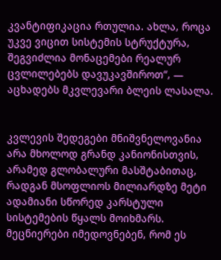კვანტიფიკაცია რთულია. ახლა, როცა უკვე ვიცით სისტემის სტრუქტურა, შეგვიძლია მონაცემები რეალურ ცვლილებებს დავუკავშიროთ“, — აცხადებს მკვლევარი ბლეის ლასალა.


კვლევის შედეგები მნიშვნელოვანია არა მხოლოდ გრანდ კანიონისთვის, არამედ გლობალური მასშტაბითაც, რადგან მსოფლიოს მილიარდზე მეტი ადამიანი სწორედ კარსტული სისტემების წყალს მოიხმარს. მეცნიერები იმედოვნებენ, რომ ეს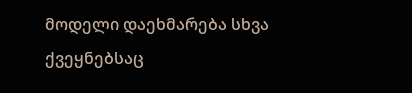მოდელი დაეხმარება სხვა ქვეყნებსაც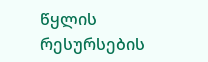წყლის რესურსების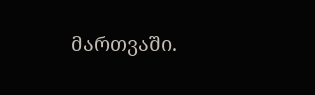მართვაში.